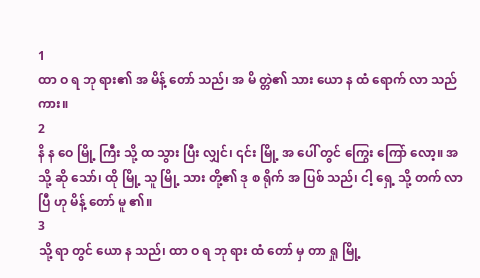1
ထာ ဝ ရ ဘု ရား၏ အ မိန့် တော် သည်၊ အ မိ တ္တဲ၏ သား ယော န ထံ ရောက် လာ သည် ကား။
2
နိ န ဝေ မြို့ ကြီး သို့ ထ သွား ပြီး လျှင်၊ ၎င်း မြို့ အ ပေါ် တွင် ကြွေး ကြော် လော့။ အ သို့ ဆို သော်၊ ထို မြို့ သူ မြို့ သား တို့၏ ဒု စ ရိုက် အ ပြစ် သည်၊ ငါ့ ရှေ့ သို့ တက် လာ ပြီ ဟု မိန့် တော် မူ ၏။
3
သို့ ရာ တွင် ယော န သည်၊ ထာ ဝ ရ ဘု ရား ထံ တော် မှ တာ ရှု မြို့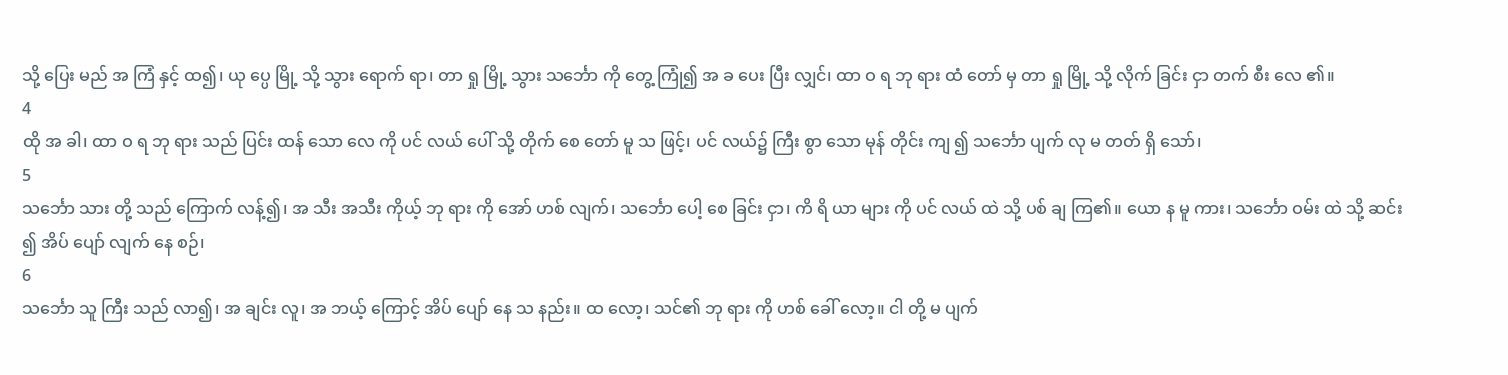သို့ ပြေး မည် အ ကြံ နှင့် ထ၍၊ ယု ပ္ပေ မြို့ သို့ သွား ရောက် ရာ၊ တာ ရှု မြို့ သွား သင်္ဘော ကို တွေ့ ကြုံ၍ အ ခ ပေး ပြီး လျှင်၊ ထာ ဝ ရ ဘု ရား ထံ တော် မှ တာ ရှု မြို့ သို့ လိုက် ခြင်း ငှာ တက် စီး လေ ၏။
4
ထို အ ခါ၊ ထာ ဝ ရ ဘု ရား သည် ပြင်း ထန် သော လေ ကို ပင် လယ် ပေါ် သို့ တိုက် စေ တော် မူ သ ဖြင့်၊ ပင် လယ်၌ ကြီး စွာ သော မုန် တိုင်း ကျ ၍ သင်္ဘော ပျက် လု မ တတ် ရှိ သော်၊
5
သင်္ဘော သား တို့ သည် ကြောက် လန့်၍၊ အ သီး အသီး ကိုယ့် ဘု ရား ကို အော် ဟစ် လျက်၊ သင်္ဘော ပေါ့ စေ ခြင်း ငှာ၊ ကိ ရိ ယာ များ ကို ပင် လယ် ထဲ သို့ ပစ် ချ ကြ၏။ ယော န မူ ကား၊ သင်္ဘော ဝမ်း ထဲ သို့ ဆင်း ၍ အိပ် ပျော် လျက် နေ စဉ်၊
6
သင်္ဘော သူ ကြီး သည် လာ၍၊ အ ချင်း လူ၊ အ ဘယ့် ကြောင့် အိပ် ပျော် နေ သ နည်း။ ထ လော့၊ သင်၏ ဘု ရား ကို ဟစ် ခေါ် လော့။ ငါ တို့ မ ပျက်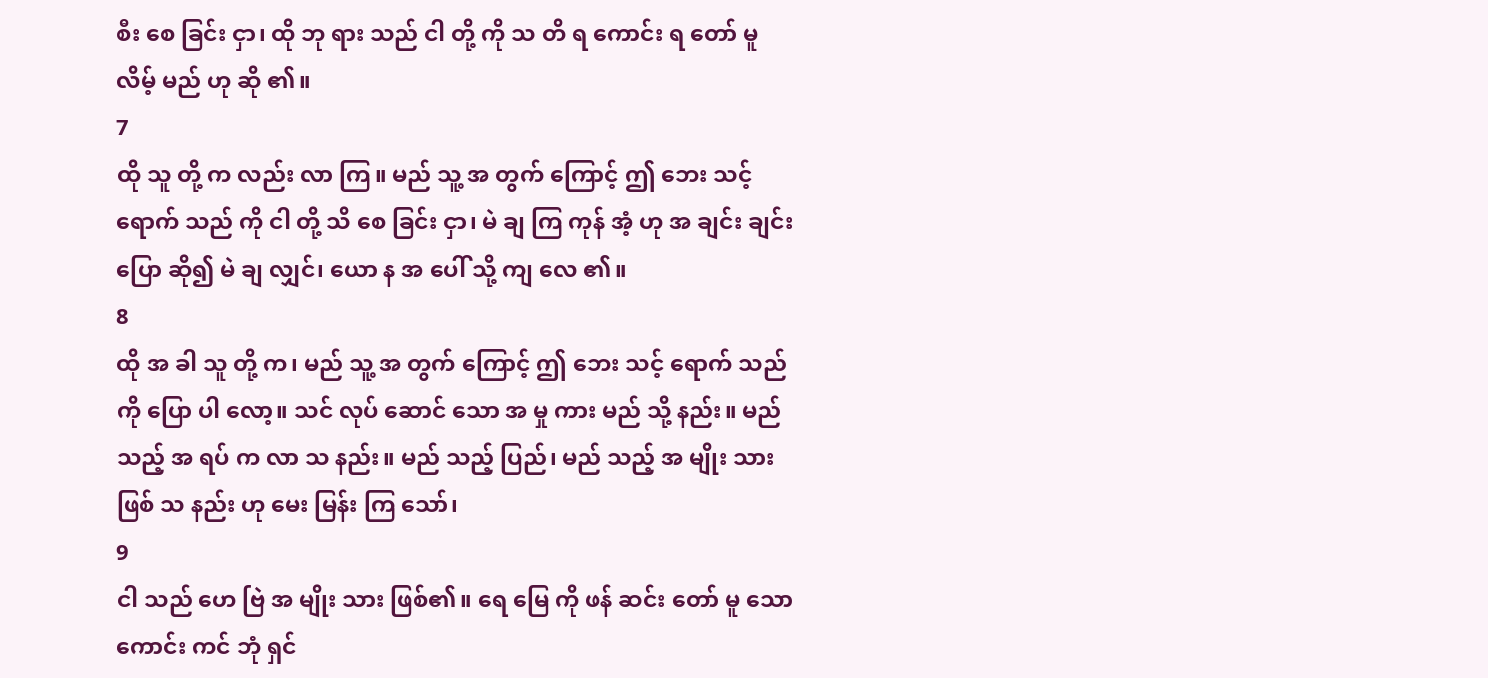စီး စေ ခြင်း ငှာ၊ ထို ဘု ရား သည် ငါ တို့ ကို သ တိ ရ ကောင်း ရ တော် မူ လိမ့် မည် ဟု ဆို ၏။
7
ထို သူ တို့ က လည်း လာ ကြ။ မည် သူ့ အ တွက် ကြောင့် ဤ ဘေး သင့် ရောက် သည် ကို ငါ တို့ သိ စေ ခြင်း ငှာ၊ မဲ ချ ကြ ကုန် အံ့ ဟု အ ချင်း ချင်း ပြော ဆို၍ မဲ ချ လျှင်၊ ယော န အ ပေါ် သို့ ကျ လေ ၏။
8
ထို အ ခါ သူ တို့ က၊ မည် သူ့ အ တွက် ကြောင့် ဤ ဘေး သင့် ရောက် သည် ကို ပြော ပါ လော့။ သင် လုပ် ဆောင် သော အ မှု ကား မည် သို့ နည်း။ မည် သည့် အ ရပ် က လာ သ နည်း။ မည် သည့် ပြည်၊ မည် သည့် အ မျိုး သား ဖြစ် သ နည်း ဟု မေး မြန်း ကြ သော်၊
9
ငါ သည် ဟေ ဗြဲ အ မျိုး သား ဖြစ်၏။ ရေ မြေ ကို ဖန် ဆင်း တော် မူ သော ကောင်း ကင် ဘုံ ရှင်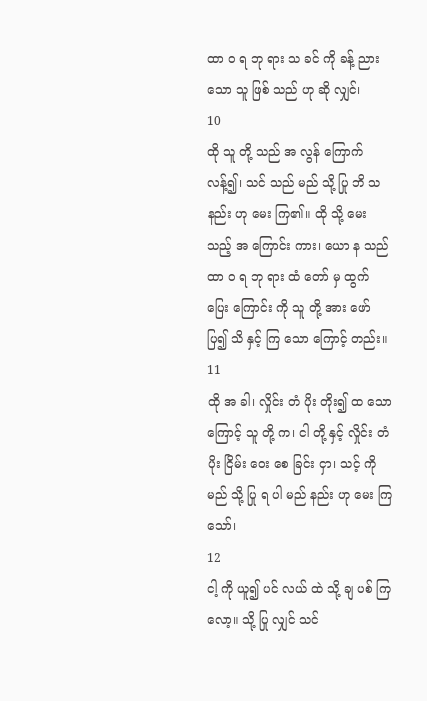ထာ ဝ ရ ဘု ရား သ ခင် ကို ခန့် ညား သော သူ ဖြစ် သည် ဟု ဆို လျှင်၊
10
ထို သူ တို့ သည် အ လွန် ကြောက် လန့်၍၊ သင် သည် မည် သို့ ပြု ဘိ သ နည်း ဟု မေး ကြ၏။ ထို သို့ မေး သည့် အ ကြောင်း ကား၊ ယော န သည် ထာ ဝ ရ ဘု ရား ထံ တော် မှ ထွက် ပြေး ကြောင်း ကို သူ တို့ အား ဖော် ပြ၍ သိ နှင့် ကြ သော ကြောင့် တည်း။
11
ထို အ ခါ၊ လှိုင်း တံ ပိုး တိုး၍ ထ သော ကြောင့် သူ တို့ က၊ ငါ တို့ နှင့် လှိုင်း တံ ပိုး ငြိမ်း ဝေး စေ ခြင်း ငှာ၊ သင့် ကို မည် သို့ ပြု ရ ပါ မည် နည်း ဟု မေး ကြ သော်၊
12
ငါ့ ကို ယူ၍ ပင် လယ် ထဲ သို့ ချ ပစ် ကြ လော့။ သို့ ပြု လျှင် သင်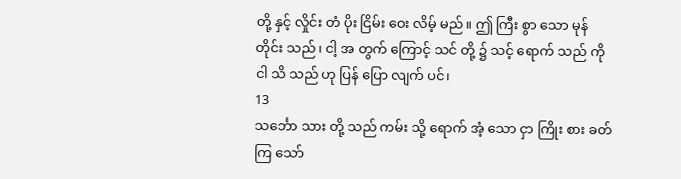တို့ နှင့် လှိုင်း တံ ပိုး ငြိမ်း ဝေး လိမ့် မည်။ ဤ ကြီး စွာ သော မုန် တိုင်း သည်၊ ငါ့ အ တွက် ကြောင့် သင် တို့ ၌ သင့် ရောက် သည် ကို ငါ သိ သည် ဟု ပြန် ပြော လျက် ပင်၊
13
သင်္ဘော သား တို့ သည် ကမ်း သို့ ရောက် အံ့ သော ငှာ ကြိုး စား ခတ် ကြ သော်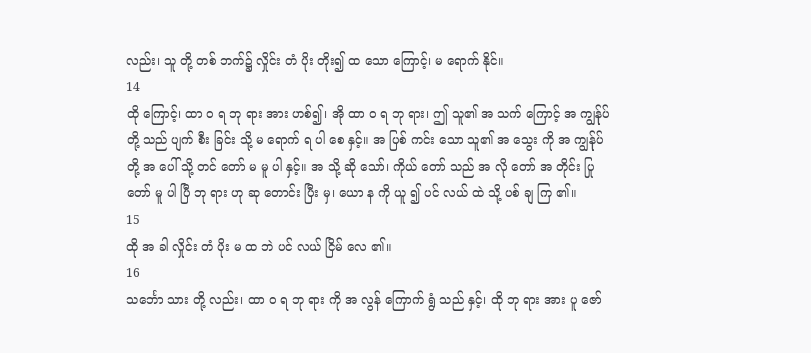လည်း၊ သူ တို့ တစ် ဘက်၌ လှိုင်း တံ ပိုး တိုး၍ ထ သော ကြောင့်၊ မ ရောက် နိုင်။
14
ထို ကြောင့်၊ ထာ ဝ ရ ဘု ရား အား ဟစ်၍၊ အို ထာ ဝ ရ ဘု ရား၊ ဤ သူ၏ အ သက် ကြောင့် အ ကျွန်ုပ် တို့ သည် ပျက် စီး ခြင်း သို့ မ ရောက် ရ ပါ စေ နှင့်။ အ ပြစ် ကင်း သော သူ၏ အ သွေး ကို အ ကျွန်ုပ် တို့ အ ပေါ် သို့ တင် တော် မ မူ ပါ နှင့်။ အ သို့ ဆို သော်၊ ကိုယ် တော် သည် အ လို တော် အ တိုင်း ပြု တော် မူ ပါ ပြီ ဘု ရား ဟု ဆု တောင်း ပြီး မှ၊ ယော န ကို ယူ ၍ ပင် လယ် ထဲ သို့ ပစ် ချ ကြ ၏။
15
ထို အ ခါ လှိုင်း တံ ပိုး မ ထ ဘဲ ပင် လယ် ငြိမ် လေ ၏။
16
သင်္ဘော သား တို့ လည်း၊ ထာ ဝ ရ ဘု ရား ကို အ လွန် ကြောက် ရွံ သည် နှင့်၊ ထို ဘု ရား အား ပူ ဇော်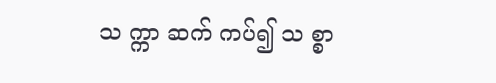သ က္ကာ ဆက် ကပ်၍ သ စ္စာ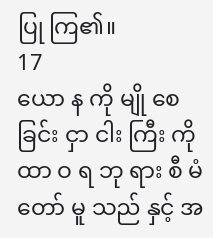ပြု ကြ၏။
17
ယော န ကို မျို စေ ခြင်း ငှာ ငါး ကြီး ကို ထာ ဝ ရ ဘု ရား စီ မံ တော် မူ သည် နှင့် အ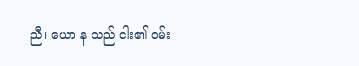ညီ၊ ယော န သည် ငါး၏ ဝမ်း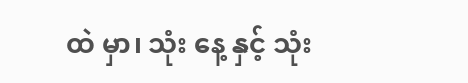ထဲ မှာ၊ သုံး နေ့ နှင့် သုံး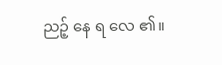ညဉ့် နေ ရ လေ ၏။